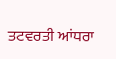ਤਟਵਰਤੀ ਆਂਧਰਾ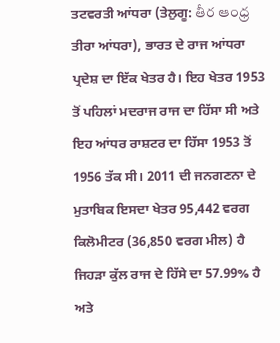ਤਟਵਰਤੀ ਆਂਧਰਾ (ਤੇਲੁਗੂ: తీర ఆంధ్ర ਤੀਰਾ ਆਂਧਰਾ), ਭਾਰਤ ਦੇ ਰਾਜ ਆਂਧਰਾ ਪ੍ਰਦੇਸ਼ ਦਾ ਇੱਕ ਖੇਤਰ ਹੈ। ਇਹ ਖੇਤਰ 1953 ਤੋਂ ਪਹਿਲਾਂ ਮਦਰਾਜ ਰਾਜ ਦਾ ਹਿੱਸਾ ਸੀ ਅਤੇ ਇਹ ਆਂਧਰ ਰਾਸ਼ਟਰ ਦਾ ਹਿੱਸਾ 1953 ਤੋਂ 1956 ਤੱਕ ਸੀ। 2011 ਦੀ ਜਨਗਣਨਾ ਦੇ ਮੁਤਾਬਿਕ ਇਸਦਾ ਖੇਤਰ 95,442 ਵਰਗ ਕਿਲੋਮੀਟਰ (36,850 ਵਰਗ ਮੀਲ) ਹੈ ਜਿਹੜਾ ਕੁੱਲ ਰਾਜ ਦੇ ਹਿੱਸੇ ਦਾ 57.99% ਹੈ ਅਤੇ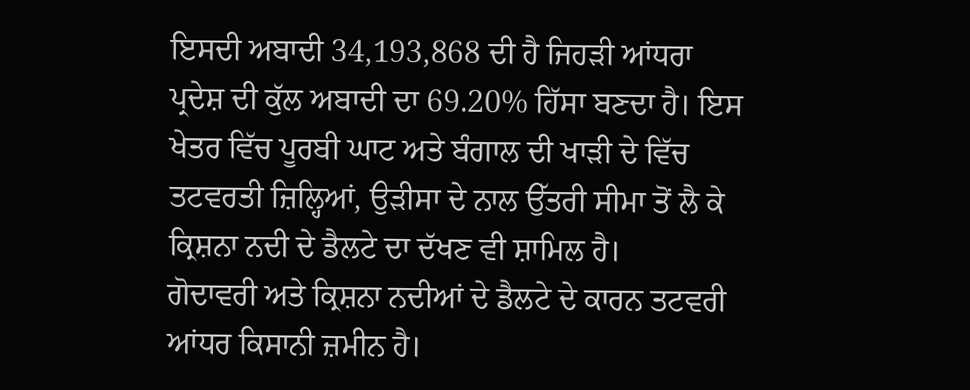ਇਸਦੀ ਅਬਾਦੀ 34,193,868 ਦੀ ਹੈ ਜਿਹੜੀ ਆਂਧਰਾ ਪ੍ਰਦੇਸ਼ ਦੀ ਕੁੱਲ ਅਬਾਦੀ ਦਾ 69.20% ਹਿੱਸਾ ਬਣਦਾ ਹੈ। ਇਸ ਖੇਤਰ ਵਿੱਚ ਪੂਰਬੀ ਘਾਟ ਅਤੇ ਬੰਗਾਲ ਦੀ ਖਾੜੀ ਦੇ ਵਿੱਚ ਤਟਵਰਤੀ ਜ਼ਿਲ੍ਹਿਆਂ, ਉੜੀਸਾ ਦੇ ਨਾਲ ਉੱਤਰੀ ਸੀਮਾ ਤੋਂ ਲੈ ਕੇ ਕ੍ਰਿਸ਼ਨਾ ਨਦੀ ਦੇ ਡੈਲਟੇ ਦਾ ਦੱਖਣ ਵੀ ਸ਼ਾਮਿਲ ਹੈ।
ਗੋਦਾਵਰੀ ਅਤੇ ਕ੍ਰਿਸ਼ਨਾ ਨਦੀਆਂ ਦੇ ਡੈਲਟੇ ਦੇ ਕਾਰਨ ਤਟਵਰੀ ਆਂਧਰ ਕਿਸਾਨੀ ਜ਼ਮੀਨ ਹੈ।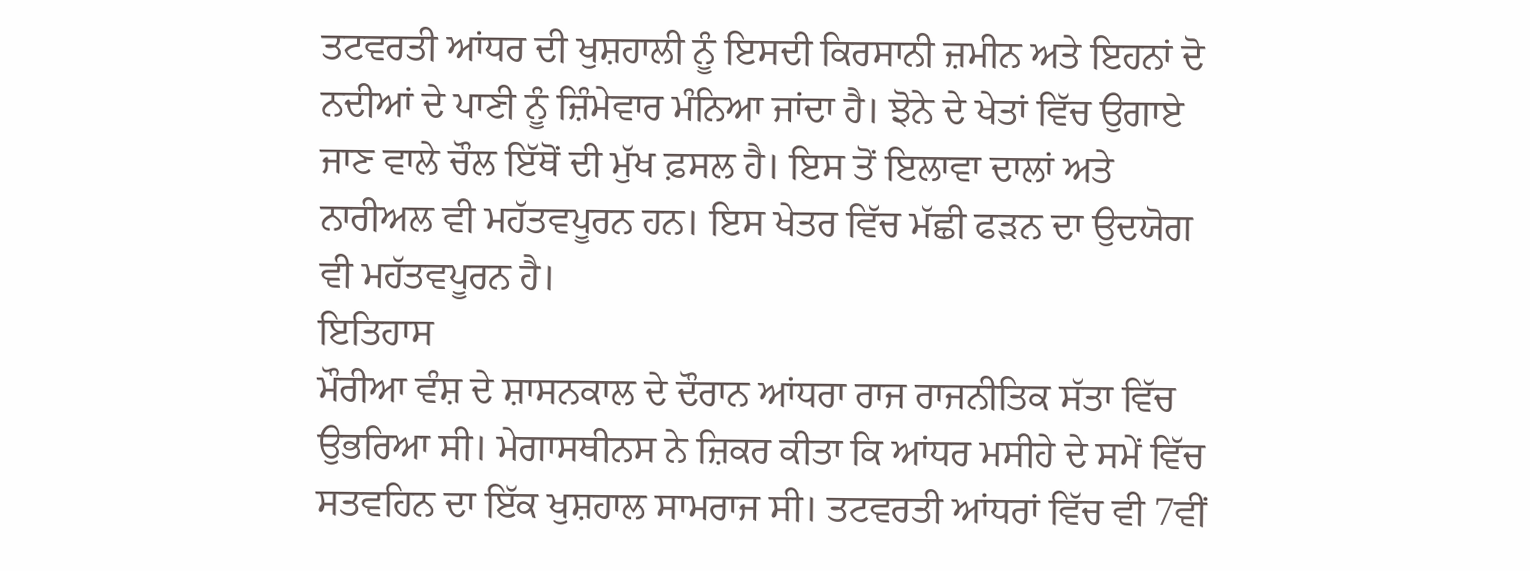ਤਟਵਰਤੀ ਆਂਧਰ ਦੀ ਖੁਸ਼ਹਾਲੀ ਨੂੰ ਇਸਦੀ ਕਿਰਸਾਨੀ ਜ਼ਮੀਨ ਅਤੇ ਇਹਨਾਂ ਦੋ ਨਦੀਆਂ ਦੇ ਪਾਣੀ ਨੂੰ ਜ਼ਿੰਮੇਵਾਰ ਮੰਨਿਆ ਜਾਂਦਾ ਹੈ। ਝੋਨੇ ਦੇ ਖੇਤਾਂ ਵਿੱਚ ਉਗਾਏ ਜਾਣ ਵਾਲੇ ਚੌਲ ਇੱਥੋਂ ਦੀ ਮੁੱਖ ਫ਼ਸਲ ਹੈ। ਇਸ ਤੋਂ ਇਲਾਵਾ ਦਾਲਾਂ ਅਤੇ ਨਾਰੀਅਲ ਵੀ ਮਹੱਤਵਪੂਰਨ ਹਨ। ਇਸ ਖੇਤਰ ਵਿੱਚ ਮੱਛੀ ਫੜਨ ਦਾ ਉਦਯੋਗ ਵੀ ਮਹੱਤਵਪੂਰਨ ਹੈ।
ਇਤਿਹਾਸ
ਮੌਰੀਆ ਵੰਸ਼ ਦੇ ਸ਼ਾਸਨਕਾਲ ਦੇ ਦੌਰਾਨ ਆਂਧਰਾ ਰਾਜ ਰਾਜਨੀਤਿਕ ਸੱਤਾ ਵਿੱਚ ਉਭਰਿਆ ਸੀ। ਮੇਗਾਸਥੀਨਸ ਨੇ ਜ਼ਿਕਰ ਕੀਤਾ ਕਿ ਆਂਧਰ ਮਸੀਹੇ ਦੇ ਸਮੇਂ ਵਿੱਚ ਸਤਵਹਿਨ ਦਾ ਇੱਕ ਖੁਸ਼ਹਾਲ ਸਾਮਰਾਜ ਸੀ। ਤਟਵਰਤੀ ਆਂਧਰਾਂ ਵਿੱਚ ਵੀ 7ਵੀਂ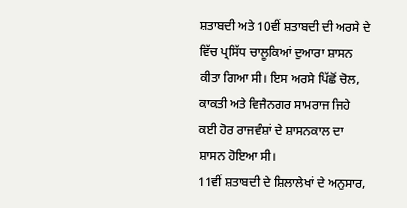ਸ਼ਤਾਬਦੀ ਅਤੇ 10ਵੀਂ ਸ਼ਤਾਬਦੀ ਦੀ ਅਰਸੇ ਦੇ ਵਿੱਚ ਪ੍ਰਸਿੱਧ ਚਾਲੂਕਿਆਂ ਦੁਆਰਾ ਸ਼ਾਸਨ ਕੀਤਾ ਗਿਆ ਸੀ। ਇਸ ਅਰਸੇ ਪਿੱਛੋਂ ਚੋਲ, ਕਾਕਤੀ ਅਤੇ ਵਿਜੈਨਗਰ ਸਾਮਰਾਜ ਜਿਹੇ ਕਈ ਹੋਰ ਰਾਜਵੰਸ਼ਾਂ ਦੇ ਸ਼ਾਸਨਕਾਲ ਦਾ ਸ਼ਾਸਨ ਹੋਇਆ ਸੀ।
11ਵੀਂ ਸ਼ਤਾਬਦੀ ਦੇ ਸ਼ਿਲਾਲੇਖਾਂ ਦੇ ਅਨੁਸਾਰ,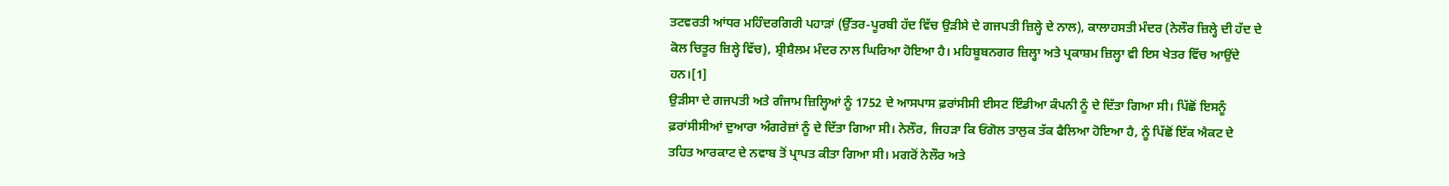ਤਟਵਰਤੀ ਆਂਧਰ ਮਹਿੰਦਰਗਿਰੀ ਪਹਾੜਾਂ (ਉੱਤਰ-ਪੂਰਬੀ ਹੱਦ ਵਿੱਚ ਉੜੀਸੇ ਦੇ ਗਜਪਤੀ ਜ਼ਿਲ੍ਹੇ ਦੇ ਨਾਲ), ਕਾਲਾਹਸਤੀ ਮੰਦਰ (ਨੇਲੌਰ ਜ਼ਿਲ੍ਹੇ ਦੀ ਹੱਦ ਦੇ ਕੋਲ ਚਿਤੂਰ ਜ਼ਿਲ੍ਹੇ ਵਿੱਚ), ਸ਼੍ਰੀਸ਼ੈਲਮ ਮੰਦਰ ਨਾਲ ਘਿਰਿਆ ਹੋਇਆ ਹੈ। ਮਹਿਬੂਬਨਗਰ ਜ਼ਿਲ੍ਹਾ ਅਤੇ ਪ੍ਰਕਾਸ਼ਮ ਜ਼ਿਲ੍ਹਾ ਵੀ ਇਸ ਖੇਤਰ ਵਿੱਚ ਆਉਂਦੇ ਹਨ।[1]
ਉੜੀਸਾ ਦੇ ਗਜਪਤੀ ਅਤੇ ਗੰਜਾਮ ਜ਼ਿਲ੍ਹਿਆਂ ਨੂੰ 1752 ਦੇ ਆਸਪਾਸ ਫ਼ਰਾਂਸੀਸੀ ਈਸਟ ਇੰਡੀਆ ਕੰਪਨੀ ਨੂੰ ਦੇ ਦਿੱਤਾ ਗਿਆ ਸੀ। ਪਿੱਛੋਂ ਇਸਨੂੰ ਫ਼ਰਾਂਸੀਸੀਆਂ ਦੁਆਰਾ ਅੰਗਰੇਜ਼ਾਂ ਨੂੰ ਦੇ ਦਿੱਤਾ ਗਿਆ ਸੀ। ਨੇਲੌਰ, ਜਿਹੜਾ ਕਿ ਓਂਗੋਲ ਤਾਲੁਕ ਤੱਕ ਫੈਲਿਆ ਹੋਇਆ ਹੈ, ਨੂੰ ਪਿੱਛੋਂ ਇੱਕ ਐਕਟ ਦੇ ਤਹਿਤ ਆਰਕਾਟ ਦੇ ਨਵਾਬ ਤੋਂ ਪ੍ਰਾਪਤ ਕੀਤਾ ਗਿਆ ਸੀ। ਮਗਰੋਂ ਨੇਲੌਰ ਅਤੇ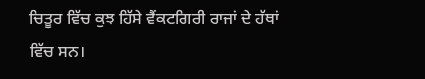ਚਿਤੂਰ ਵਿੱਚ ਕੁਝ ਹਿੱਸੇ ਵੈਂਕਟਗਿਰੀ ਰਾਜਾਂ ਦੇ ਹੱਥਾਂ ਵਿੱਚ ਸਨ।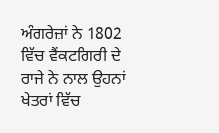ਅੰਗਰੇਜ਼ਾਂ ਨੇ 1802 ਵਿੱਚ ਵੈਂਕਟਗਿਰੀ ਦੇ ਰਾਜੇ ਨੇ ਨਾਲ ਉਹਨਾਂ ਖੇਤਰਾਂ ਵਿੱਚ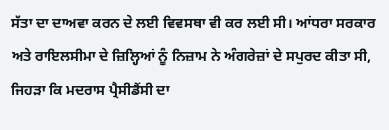ਸੱਤਾ ਦਾ ਦਾਅਵਾ ਕਰਨ ਦੇ ਲਈ ਵਿਵਸਥਾ ਵੀ ਕਰ ਲਈ ਸੀ। ਆਂਧਰਾ ਸਰਕਾਰ ਅਤੇ ਰਾਇਲਸੀਮਾ ਦੇ ਜ਼ਿਲ੍ਹਿਆਂ ਨੂੰ ਨਿਜ਼ਾਮ ਨੇ ਅੰਗਰੇਜ਼ਾਂ ਦੇ ਸਪੁਰਦ ਕੀਤਾ ਸੀ, ਜਿਹੜਾ ਕਿ ਮਦਰਾਸ ਪ੍ਰੈਸੀਡੈਂਸੀ ਦਾ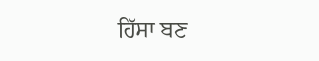ਹਿੱਸਾ ਬਣ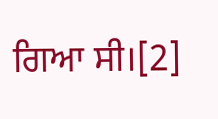ਗਿਆ ਸੀ।[2]